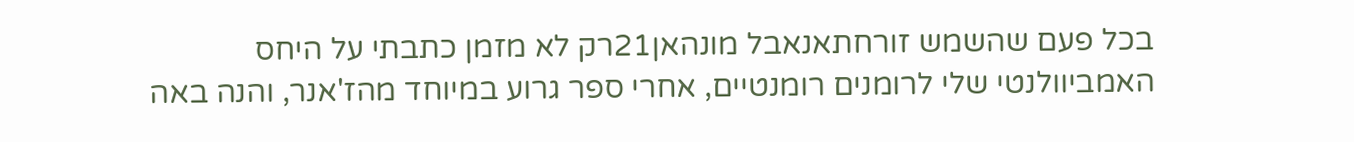בכל פעם שהשמש זורחתאנאבל מונהאן21רק לא מזמן כתבתי על היחס האמביוולנטי שלי לרומנים רומנטיים, אחרי ספר גרוע במיוחד מהז'אנר, והנה באה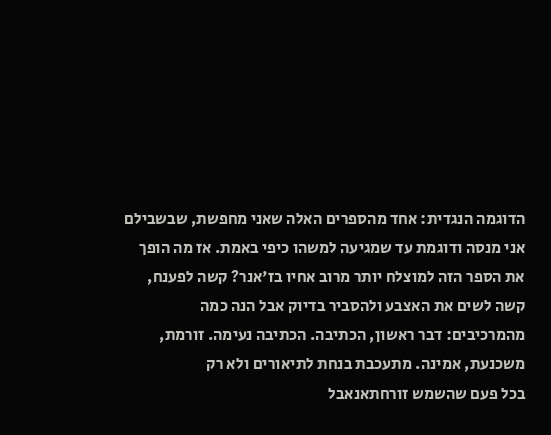הדוגמה הנגדית: אחד מהספרים האלה שאני מחפשת, שבשבילם אני מנסה ודוגמת עד שמגיעה למשהו כיפי באמת. אז מה הופך את הספר הזה למוצלח יותר מרוב אחיו בז'אנר? קשה לפענח, קשה לשים את האצבע ולהסביר בדיוק אבל הנה כמה מהמרכיבים: דבר ראשון, הכתיבה. הכתיבה נעימה. זורמת, משכנעת, אמינה. מתעכבת בנחת לתיאורים ולא רק
בכל פעם שהשמש זורחתאנאבל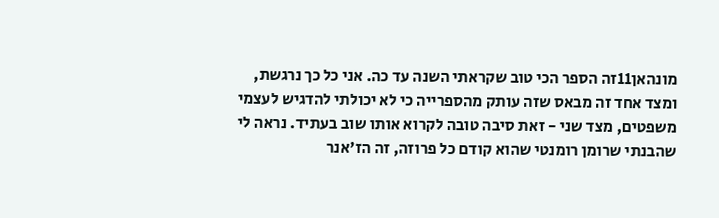מונהאן11זה הספר הכי טוב שקראתי השנה עד כה. אני כל כך נרגשת, ומצד אחד זה מבאס שזה עותק מהספרייה כי לא יכולתי להדגיש לעצמי משפטים, מצד שני - זאת סיבה טובה לקרוא אותו שוב בעתיד. נראה לי שהבנתי שרומן רומנטי שהוא קודם כל פרוזה, זה הז'אנר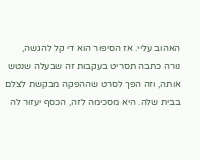האהוב עליי. אז הסיפור הוא די קל להגשה, נורה כתבה תסריט בעקבות זה שבעלה שנטש אותה, וזה הפך לסרט שההפקה מבקשת לצלם בבית שלה. היא מסכימה לזה, הכסף יעזור לה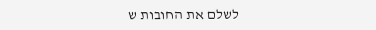לשלם את החובות ש